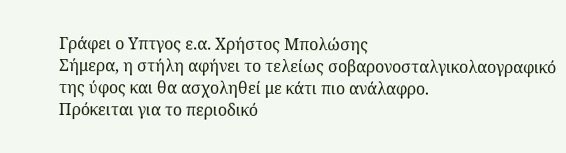Γράφει ο Υπτγος ε.α. Χρήστος Μπολώσης
Σήμερα, η στήλη αφήνει το τελείως σοβαρονοσταλγικολαογραφικό της ύφος και θα ασχοληθεί με κάτι πιο ανάλαφρο.
Πρόκειται για το περιοδικό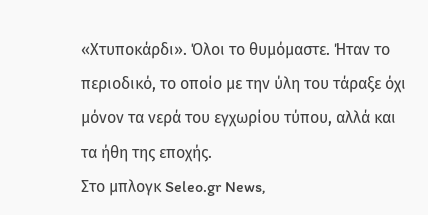«Χτυποκάρδι». Όλοι το θυμόμαστε. Ήταν το περιοδικό, το οποίο με την ύλη του τάραξε όχι μόνον τα νερά του εγχωρίου τύπου, αλλά και τα ήθη της εποχής.
Στο μπλογκ Seleo.gr News,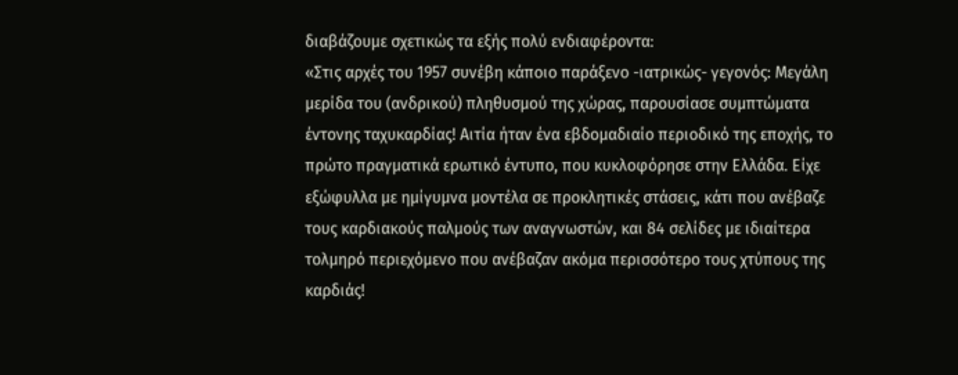διαβάζουμε σχετικώς τα εξής πολύ ενδιαφέροντα:
«Στις αρχές του 1957 συνέβη κάποιο παράξενο -ιατρικώς- γεγονός: Μεγάλη μερίδα του (ανδρικού) πληθυσμού της χώρας, παρουσίασε συμπτώματα έντονης ταχυκαρδίας! Αιτία ήταν ένα εβδομαδιαίο περιοδικό της εποχής, το πρώτο πραγματικά ερωτικό έντυπο, που κυκλοφόρησε στην Ελλάδα. Είχε εξώφυλλα με ημίγυμνα μοντέλα σε προκλητικές στάσεις, κάτι που ανέβαζε τους καρδιακούς παλμούς των αναγνωστών, και 84 σελίδες με ιδιαίτερα τολμηρό περιεχόμενο που ανέβαζαν ακόμα περισσότερο τους χτύπους της καρδιάς!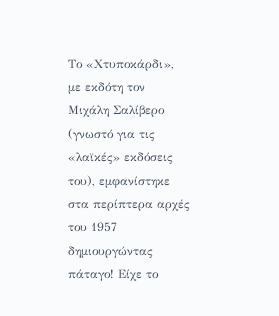Το «Χτυποκάρδι», με εκδότη τον Μιχάλη Σαλίβερο (γνωστό για τις «λαϊκές» εκδόσεις του), εμφανίστηκε στα περίπτερα αρχές του 1957 δημιουργώντας πάταγο! Είχε το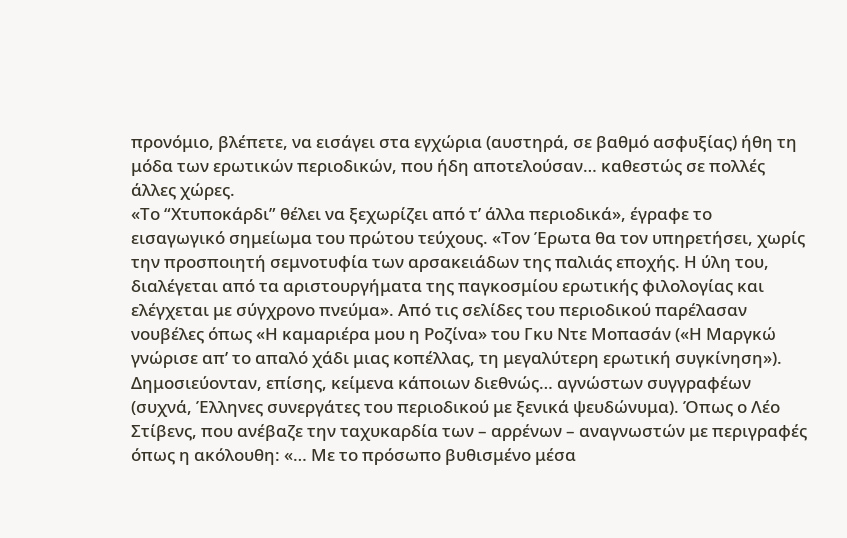προνόμιο, βλέπετε, να εισάγει στα εγχώρια (αυστηρά, σε βαθμό ασφυξίας) ήθη τη μόδα των ερωτικών περιοδικών, που ήδη αποτελούσαν… καθεστώς σε πολλές άλλες χώρες.
«Το “Χτυποκάρδι” θέλει να ξεχωρίζει από τ’ άλλα περιοδικά», έγραφε το εισαγωγικό σημείωμα του πρώτου τεύχους. «Τον Έρωτα θα τον υπηρετήσει, χωρίς την προσποιητή σεμνοτυφία των αρσακειάδων της παλιάς εποχής. Η ύλη του, διαλέγεται από τα αριστουργήματα της παγκοσμίου ερωτικής φιλολογίας και ελέγχεται με σύγχρονο πνεύμα». Από τις σελίδες του περιοδικού παρέλασαν νουβέλες όπως «Η καμαριέρα μου η Ροζίνα» του Γκυ Ντε Μοπασάν («Η Μαργκώ γνώρισε απ’ το απαλό χάδι μιας κοπέλλας, τη μεγαλύτερη ερωτική συγκίνηση»).
Δημοσιεύονταν, επίσης, κείμενα κάποιων διεθνώς… αγνώστων συγγραφέων (συχνά, Έλληνες συνεργάτες του περιοδικού με ξενικά ψευδώνυμα). Όπως ο Λέο Στίβενς, που ανέβαζε την ταχυκαρδία των – αρρένων – αναγνωστών με περιγραφές όπως η ακόλουθη: «… Με το πρόσωπο βυθισμένο μέσα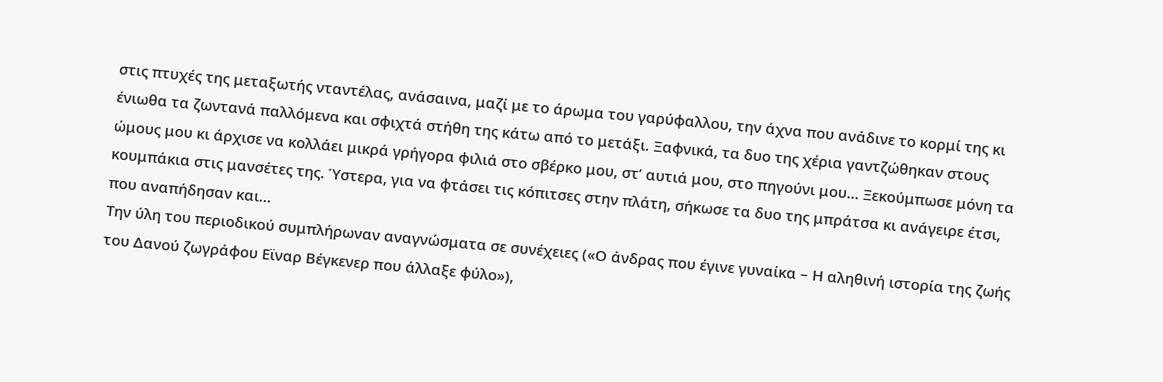στις πτυχές της μεταξωτής νταντέλας, ανάσαινα, μαζί με το άρωμα του γαρύφαλλου, την άχνα που ανάδινε το κορμί της κι ένιωθα τα ζωντανά παλλόμενα και σφιχτά στήθη της κάτω από το μετάξι. Ξαφνικά, τα δυο της χέρια γαντζώθηκαν στους ώμους μου κι άρχισε να κολλάει μικρά γρήγορα φιλιά στο σβέρκο μου, στ’ αυτιά μου, στο πηγούνι μου… Ξεκούμπωσε μόνη τα κουμπάκια στις μανσέτες της. Ύστερα, για να φτάσει τις κόπιτσες στην πλάτη, σήκωσε τα δυο της μπράτσα κι ανάγειρε έτσι, που αναπήδησαν και…
Την ύλη του περιοδικού συμπλήρωναν αναγνώσματα σε συνέχειες («Ο άνδρας που έγινε γυναίκα – Η αληθινή ιστορία της ζωής του Δανού ζωγράφου Εϊναρ Βέγκενερ που άλλαξε φύλο»),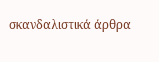σκανδαλιστικά άρθρα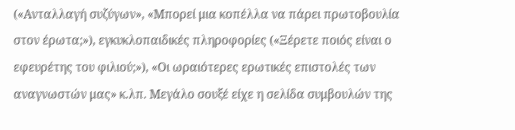(«Ανταλλαγή συζύγων», «Μπορεί μια κοπέλλα να πάρει πρωτοβουλία στον έρωτα;»), εγκυκλοπαιδικές πληροφορίες («Ξέρετε ποιός είναι ο εφευρέτης του φιλιού;»), «Οι ωραιότερες ερωτικές επιστολές των αναγνωστών μας» κ.λπ. Μεγάλο σουξέ είχε η σελίδα συμβουλών της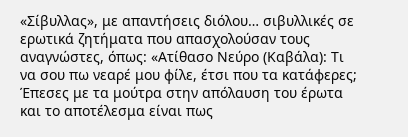«Σίβυλλας», με απαντήσεις διόλου… σιβυλλικές σε ερωτικά ζητήματα που απασχολούσαν τους αναγνώστες, όπως: «Ατίθασο Νεύρο (Καβάλα): Τι να σου πω νεαρέ μου φίλε, έτσι που τα κατάφερες; Έπεσες με τα μούτρα στην απόλαυση του έρωτα και το αποτέλεσμα είναι πως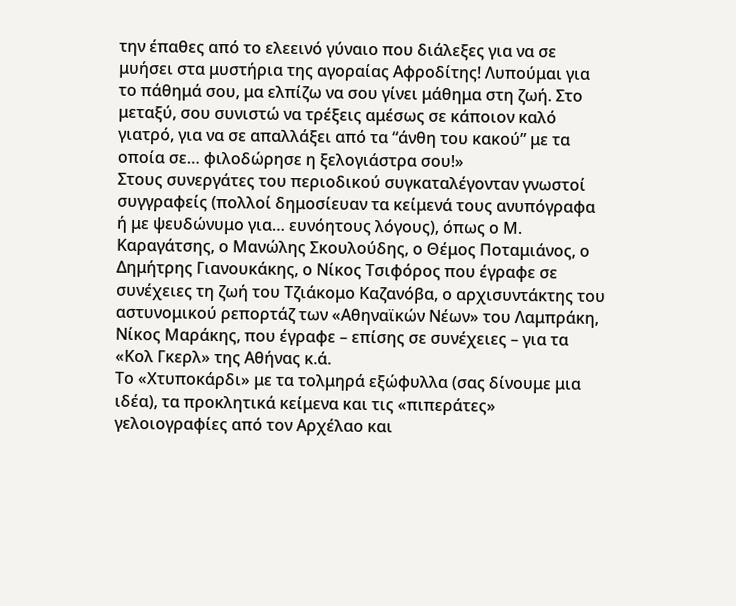την έπαθες από το ελεεινό γύναιο που διάλεξες για να σε μυήσει στα μυστήρια της αγοραίας Αφροδίτης! Λυπούμαι για το πάθημά σου, μα ελπίζω να σου γίνει μάθημα στη ζωή. Στο μεταξύ, σου συνιστώ να τρέξεις αμέσως σε κάποιον καλό γιατρό, για να σε απαλλάξει από τα “άνθη του κακού” με τα οποία σε… φιλοδώρησε η ξελογιάστρα σου!»
Στους συνεργάτες του περιοδικού συγκαταλέγονταν γνωστοί συγγραφείς (πολλοί δημοσίευαν τα κείμενά τους ανυπόγραφα ή με ψευδώνυμο για… ευνόητους λόγους), όπως ο Μ. Καραγάτσης, ο Μανώλης Σκουλούδης, ο Θέμος Ποταμιάνος, ο Δημήτρης Γιανουκάκης, ο Νίκος Τσιφόρος που έγραφε σε συνέχειες τη ζωή του Τζιάκομο Καζανόβα, ο αρχισυντάκτης του αστυνομικού ρεπορτάζ των «Αθηναϊκών Νέων» του Λαμπράκη, Νίκος Μαράκης, που έγραφε – επίσης σε συνέχειες – για τα «Κολ Γκερλ» της Αθήνας κ.ά.
Το «Χτυποκάρδι» με τα τολμηρά εξώφυλλα (σας δίνουμε μια ιδέα), τα προκλητικά κείμενα και τις «πιπεράτες» γελοιογραφίες από τον Αρχέλαο και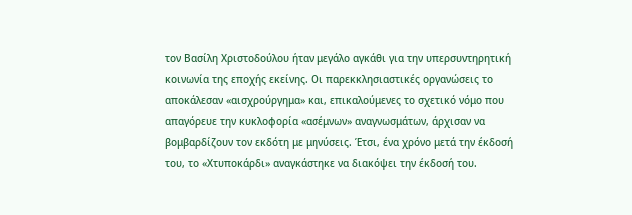τον Βασίλη Χριστοδούλου ήταν μεγάλο αγκάθι για την υπερσυντηρητική κοινωνία της εποχής εκείνης. Οι παρεκκλησιαστικές οργανώσεις το αποκάλεσαν «αισχρούργημα» και, επικαλούμενες το σχετικό νόμο που απαγόρευε την κυκλοφορία «ασέμνων» αναγνωσμάτων, άρχισαν να βομβαρδίζουν τον εκδότη με μηνύσεις. Έτσι, ένα χρόνο μετά την έκδοσή του, το «Χτυποκάρδι» αναγκάστηκε να διακόψει την έκδοσή του.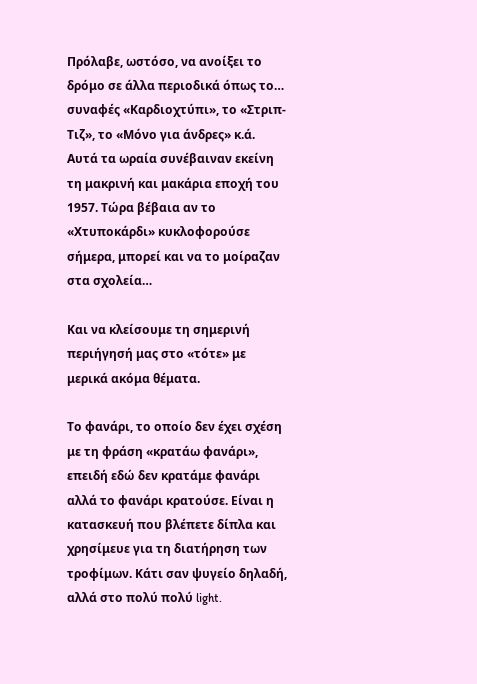Πρόλαβε, ωστόσο, να ανοίξει το δρόμο σε άλλα περιοδικά όπως το… συναφές «Καρδιοχτύπι», το «Στριπ-Τιζ», το «Μόνο για άνδρες» κ.ά.
Αυτά τα ωραία συνέβαιναν εκείνη τη μακρινή και μακάρια εποχή του 1957. Τώρα βέβαια αν το «Χτυποκάρδι» κυκλοφορούσε σήμερα, μπορεί και να το μοίραζαν στα σχολεία…

Και να κλείσουμε τη σημερινή περιήγησή μας στο «τότε» με μερικά ακόμα θέματα.

Το φανάρι, το οποίο δεν έχει σχέση με τη φράση «κρατάω φανάρι», επειδή εδώ δεν κρατάμε φανάρι αλλά το φανάρι κρατούσε. Είναι η κατασκευή που βλέπετε δίπλα και χρησίμευε για τη διατήρηση των τροφίμων. Κάτι σαν ψυγείο δηλαδή, αλλά στο πολύ πολύ light.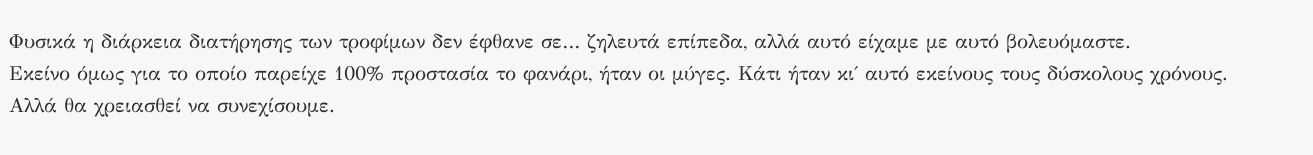Φυσικά η διάρκεια διατήρησης των τροφίμων δεν έφθανε σε… ζηλευτά επίπεδα, αλλά αυτό είχαμε με αυτό βολευόμαστε.
Εκείνο όμως για το οποίο παρείχε 100% προστασία το φανάρι, ήταν οι μύγες. Κάτι ήταν κι΄ αυτό εκείνους τους δύσκολους χρόνους.
Αλλά θα χρειασθεί να συνεχίσουμε.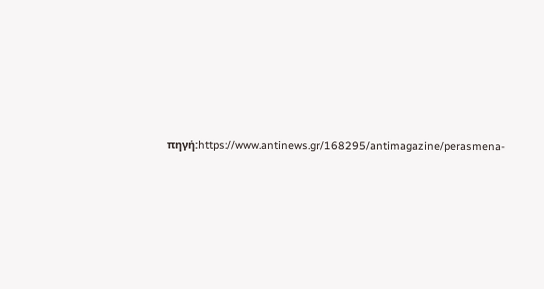πηγή:https://www.antinews.gr/168295/antimagazine/perasmena-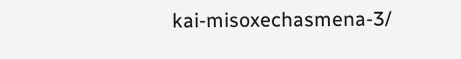kai-misoxechasmena-3/